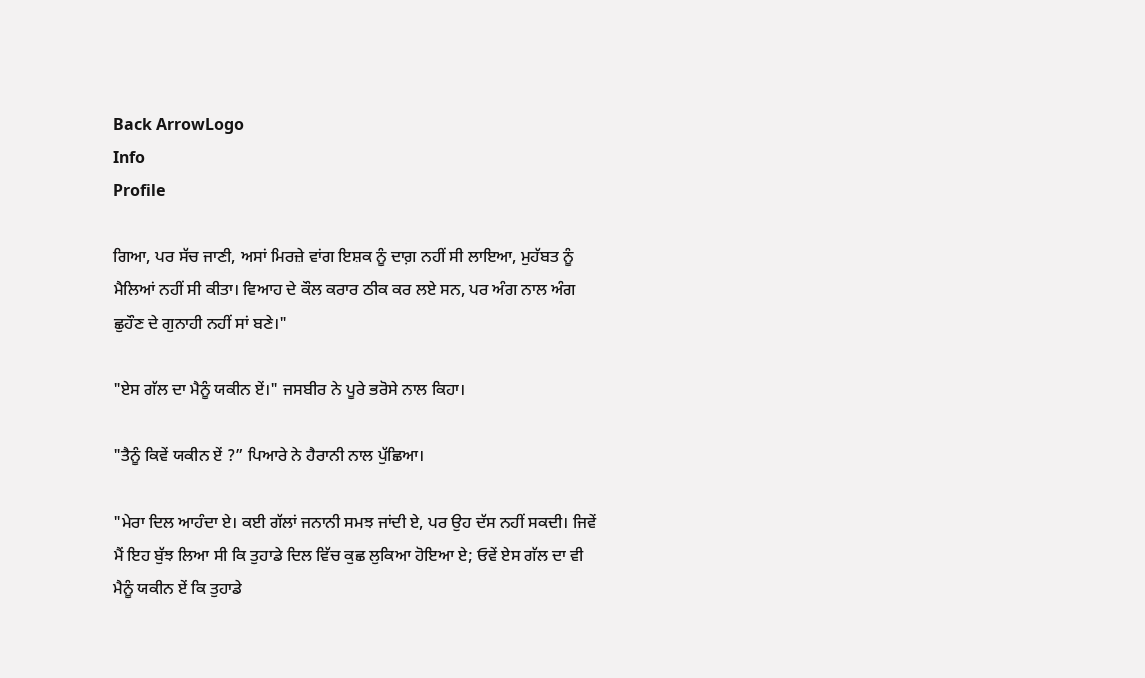Back ArrowLogo
Info
Profile

ਗਿਆ, ਪਰ ਸੱਚ ਜਾਣੀ, ਅਸਾਂ ਮਿਰਜ਼ੇ ਵਾਂਗ ਇਸ਼ਕ ਨੂੰ ਦਾਗ਼ ਨਹੀਂ ਸੀ ਲਾਇਆ, ਮੁਹੱਬਤ ਨੂੰ ਮੈਲਿਆਂ ਨਹੀਂ ਸੀ ਕੀਤਾ। ਵਿਆਹ ਦੇ ਕੌਲ ਕਰਾਰ ਠੀਕ ਕਰ ਲਏ ਸਨ, ਪਰ ਅੰਗ ਨਾਲ ਅੰਗ ਛੁਹੌਣ ਦੇ ਗੁਨਾਹੀ ਨਹੀਂ ਸਾਂ ਬਣੇ।"

"ਏਸ ਗੱਲ ਦਾ ਮੈਨੂੰ ਯਕੀਨ ਏਂ।" ਜਸਬੀਰ ਨੇ ਪੂਰੇ ਭਰੋਸੇ ਨਾਲ ਕਿਹਾ।

"ਤੈਨੂੰ ਕਿਵੇਂ ਯਕੀਨ ਏਂ ?” ਪਿਆਰੇ ਨੇ ਹੈਰਾਨੀ ਨਾਲ ਪੁੱਛਿਆ।

"ਮੇਰਾ ਦਿਲ ਆਹੰਦਾ ਏ। ਕਈ ਗੱਲਾਂ ਜਨਾਨੀ ਸਮਝ ਜਾਂਦੀ ਏ, ਪਰ ਉਹ ਦੱਸ ਨਹੀਂ ਸਕਦੀ। ਜਿਵੇਂ ਮੈਂ ਇਹ ਬੁੱਝ ਲਿਆ ਸੀ ਕਿ ਤੁਹਾਡੇ ਦਿਲ ਵਿੱਚ ਕੁਛ ਲੁਕਿਆ ਹੋਇਆ ਏ; ਓਵੇਂ ਏਸ ਗੱਲ ਦਾ ਵੀ ਮੈਨੂੰ ਯਕੀਨ ਏਂ ਕਿ ਤੁਹਾਡੇ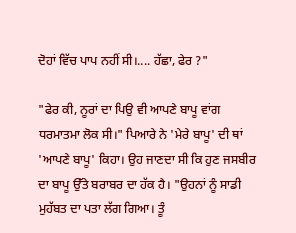ਦੋਹਾਂ ਵਿੱਚ ਪਾਪ ਨਹੀਂ ਸੀ।.... ਹੱਛਾ, ਫੇਰ ?"

"ਫੇਰ ਕੀ, ਨੂਰਾਂ ਦਾ ਪਿਉ ਵੀ ਆਪਣੇ ਬਾਪੂ ਵਾਂਗ ਧਰਮਾਤਮਾ ਲੋਕ ਸੀ।" ਪਿਆਰੇ ਨੇ 'ਮੇਰੇ ਬਾਪੂ' ਦੀ ਥਾਂ 'ਆਪਣੇ ਬਾਪੂ' ਕਿਹਾ। ਉਹ ਜਾਣਦਾ ਸੀ ਕਿ ਹੁਣ ਜਸਬੀਰ ਦਾ ਬਾਪੂ ਉੱਤੇ ਬਰਾਬਰ ਦਾ ਹੱਕ ਹੈ। "ਉਹਨਾਂ ਨੂੰ ਸਾਡੀ ਮੁਹੱਬਤ ਦਾ ਪਤਾ ਲੱਗ ਗਿਆ। ਤੂੰ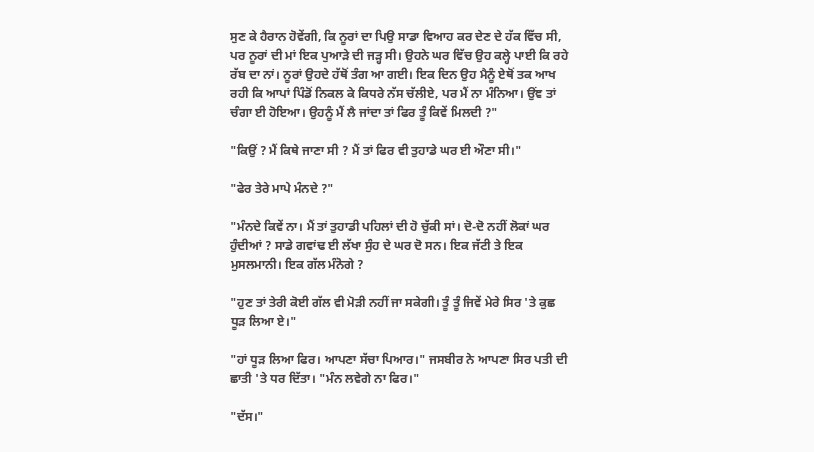ਸੁਣ ਕੇ ਹੈਰਾਨ ਹੋਵੇਂਗੀ, ਕਿ ਨੂਰਾਂ ਦਾ ਪਿਉ ਸਾਡਾ ਵਿਆਹ ਕਰ ਦੇਣ ਦੇ ਹੱਕ ਵਿੱਚ ਸੀ, ਪਰ ਨੂਰਾਂ ਦੀ ਮਾਂ ਇਕ ਪੁਆੜੇ ਦੀ ਜੜ੍ਹ ਸੀ। ਉਹਨੇ ਘਰ ਵਿੱਚ ਉਹ ਕਲ੍ਹੇ ਪਾਈ ਕਿ ਰਹੇ ਰੱਬ ਦਾ ਨਾਂ। ਨੂਰਾਂ ਉਹਦੇ ਹੱਥੋਂ ਤੰਗ ਆ ਗਈ। ਇਕ ਦਿਨ ਉਹ ਮੈਨੂੰ ਏਥੋਂ ਤਕ ਆਖ ਰਹੀ ਕਿ ਆਪਾਂ ਪਿੰਡੋਂ ਨਿਕਲ ਕੇ ਕਿਧਰੇ ਨੱਸ ਚੱਲੀਏ, ਪਰ ਮੈਂ ਨਾ ਮੰਨਿਆ। ਉਂਞ ਤਾਂ ਚੰਗਾ ਈ ਹੋਇਆ। ਉਹਨੂੰ ਮੈਂ ਲੈ ਜਾਂਦਾ ਤਾਂ ਫਿਰ ਤੂੰ ਕਿਵੇਂ ਮਿਲਦੀ ?"

"ਕਿਉਂ ? ਮੈਂ ਕਿਥੇ ਜਾਣਾ ਸੀ ? ਮੈਂ ਤਾਂ ਫਿਰ ਵੀ ਤੁਹਾਡੇ ਘਰ ਈ ਔਣਾ ਸੀ।"

"ਫੇਰ ਤੇਰੇ ਮਾਪੇ ਮੰਨਦੇ ?"

"ਮੰਨਦੇ ਕਿਵੇਂ ਨਾ। ਮੈਂ ਤਾਂ ਤੁਹਾਡੀ ਪਹਿਲਾਂ ਦੀ ਹੋ ਚੁੱਕੀ ਸਾਂ। ਦੋ-ਦੋ ਨਹੀਂ ਲੋਕਾਂ ਘਰ ਹੁੰਦੀਆਂ ? ਸਾਡੇ ਗਵਾਂਢ ਈ ਲੱਖਾ ਸੁੰਹ ਦੇ ਘਰ ਦੋ ਸਨ। ਇਕ ਜੱਟੀ ਤੇ ਇਕ ਮੁਸਲਮਾਨੀ। ਇਕ ਗੱਲ ਮੰਨੋਗੇ ?

"ਹੁਣ ਤਾਂ ਤੇਰੀ ਕੋਈ ਗੱਲ ਵੀ ਮੋੜੀ ਨਹੀਂ ਜਾ ਸਕੇਗੀ। ਤੂੰ ਤੂੰ ਜਿਵੇਂ ਮੇਰੇ ਸਿਰ 'ਤੇ ਕੁਛ ਧੂੜ ਲਿਆ ਏ।"

"ਹਾਂ ਧੂੜ ਲਿਆ ਫਿਰ। ਆਪਣਾ ਸੱਚਾ ਪਿਆਰ।" ਜਸਬੀਰ ਨੇ ਆਪਣਾ ਸਿਰ ਪਤੀ ਦੀ ਛਾਤੀ 'ਤੇ ਧਰ ਦਿੱਤਾ। "ਮੰਨ ਲਵੇਗੇ ਨਾ ਫਿਰ।"

"ਦੱਸ।"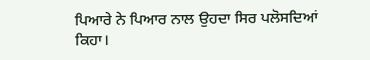ਪਿਆਰੇ ਨੇ ਪਿਆਰ ਨਾਲ ਉਹਦਾ ਸਿਰ ਪਲੋਸਦਿਆਂ ਕਿਹਾ।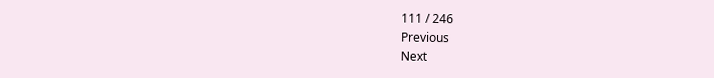111 / 246
Previous
Next